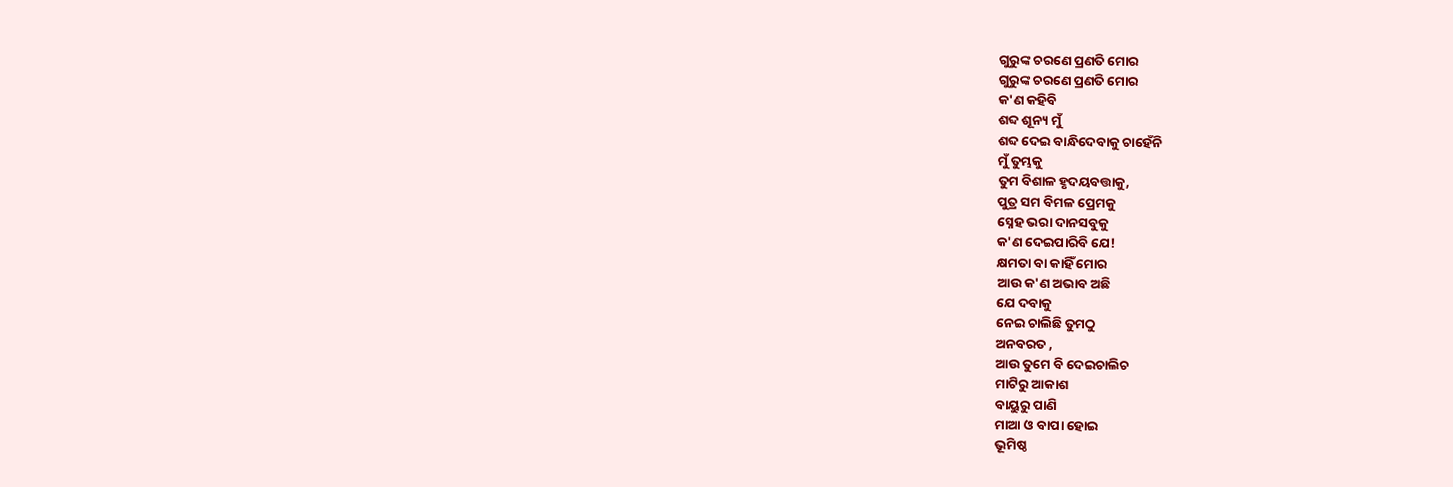ଗୁରୁଙ୍କ ଚରଣେ ପ୍ରଣତି ମୋର
ଗୁରୁଙ୍କ ଚରଣେ ପ୍ରଣତି ମୋର
କ'ଣ କହିବି
ଶବ୍ଦ ଶୂନ୍ୟ ମୁଁ
ଶବ୍ଦ ଦେଇ ବାନ୍ଧିଦେବାକୁ ଚାହେଁନି
ମୁଁ ତୁମ୍ଭକୁ
ତୁମ ବିଶାଳ ହୃଦୟବତ୍ତାକୁ,
ପୁତ୍ର ସମ ବିମଳ ପ୍ରେମକୁ
ସ୍ନେହ ଭରା ଦାନସବୁକୁ
କ'ଣ ଦେଇପାରିବି ଯେ!
କ୍ଷମତା ବା କାହିଁ ମୋର
ଆଉ କ'ଣ ଅଭାବ ଅଛି
ଯେ ଦବାକୁ
ନେଇ ଚାଲିଛି ତୁମଠୁ
ଅନବରତ ,
ଆଉ ତୁମେ ବି ଦେଇଚାଲିଚ
ମାଟିରୁ ଆକାଶ
ବାୟୁରୁ ପାଣି
ମାଆ ଓ ବାପା ହୋଇ
ଭୂମିଷ୍ଠ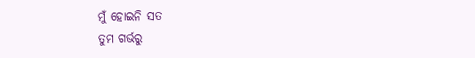ମୁଁ ହୋଇନି ସତ
ତୁମ ଗର୍ଭରୁ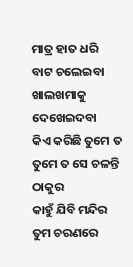ମାତ୍ର ହାତ ଧରି
ବାଟ ଚଲେଇବା
ଖାଲଖମାକୁ ଦେଖେଇଦବା
କିଏ କରିଛି ତୁମେ ତ
ତୁମେ ତ ସେ ଚଳନ୍ତି ଠାକୁର
କାହୁଁ ଯିବି ମନ୍ଦିର
ତୁମ ଚରଣରେ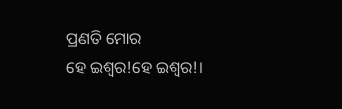ପ୍ରଣତି ମୋର
ହେ ଇଶ୍ବର!ହେ ଇଶ୍ବର!।